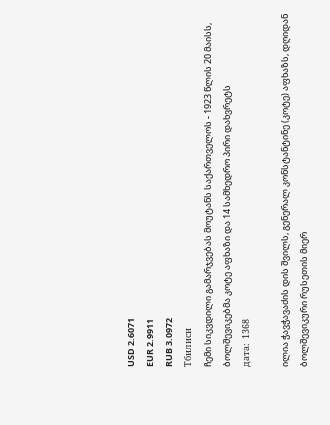USD 2.6071
EUR 2.9911
RUB 3.0972
Тбилиси
ჩემი სიკვდილი გამარჯვებას მოუტანს საქართველოს - 1923 წლის 20 მაისს, ბოლშევიკებმა კოტე აფხაზი და 14 სამხედრო პირი დახვრეტს
дата:  1368

ილია ჭავჭავაძის დის შვილს, გენერალ კონსტანტინე (კოტე) აფხაზს, დღიდან ბოლშევიკური რუსეთის მიერ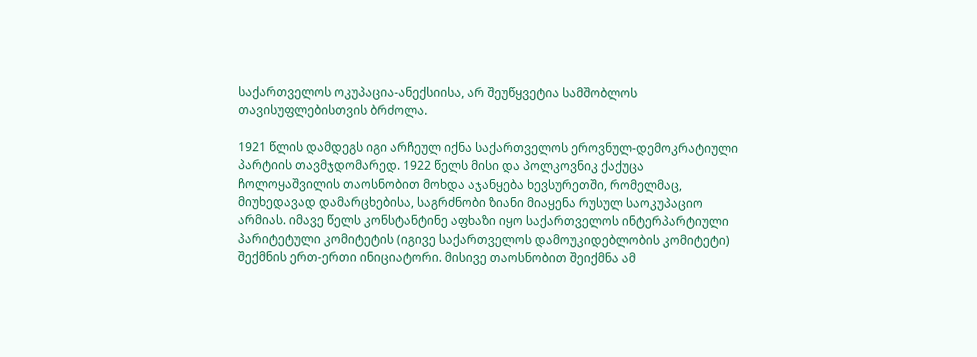საქართველოს ოკუპაცია-ანექსიისა, არ შეუწყვეტია სამშობლოს თავისუფლებისთვის ბრძოლა.

1921 წლის დამდეგს იგი არჩეულ იქნა საქართველოს ეროვნულ-დემოკრატიული პარტიის თავმჯდომარედ. 1922 წელს მისი და პოლკოვნიკ ქაქუცა ჩოლოყაშვილის თაოსნობით მოხდა აჯანყება ხევსურეთში, რომელმაც, მიუხედავად დამარცხებისა, საგრძნობი ზიანი მიაყენა რუსულ საოკუპაციო არმიას. იმავე წელს კონსტანტინე აფხაზი იყო საქართველოს ინტერპარტიული პარიტეტული კომიტეტის (იგივე საქართველოს დამოუკიდებლობის კომიტეტი) შექმნის ერთ-ერთი ინიციატორი. მისივე თაოსნობით შეიქმნა ამ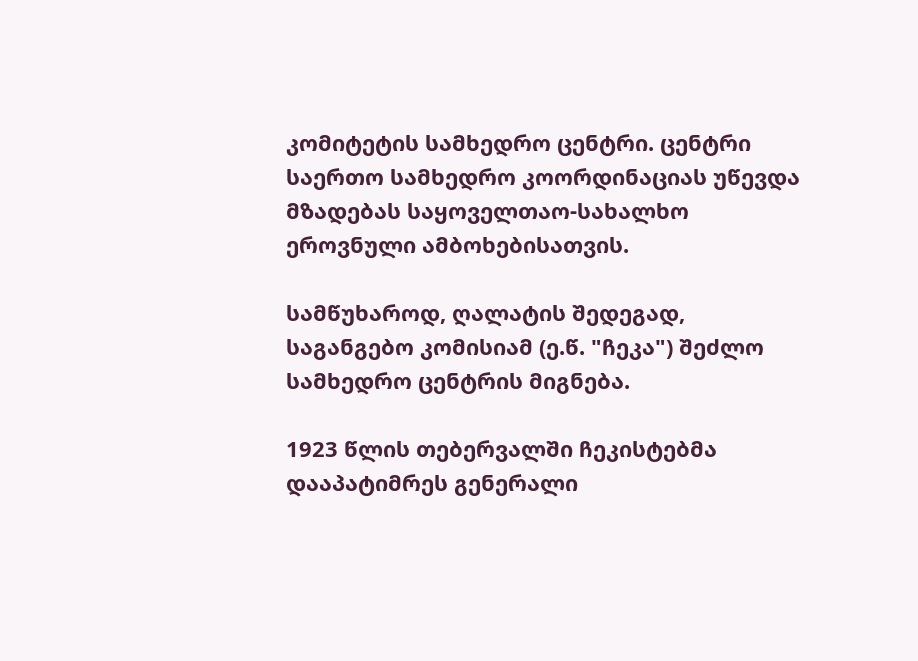კომიტეტის სამხედრო ცენტრი. ცენტრი საერთო სამხედრო კოორდინაციას უწევდა მზადებას საყოველთაო-სახალხო ეროვნული ამბოხებისათვის.

სამწუხაროდ, ღალატის შედეგად, საგანგებო კომისიამ (ე.წ. "ჩეკა") შეძლო სამხედრო ცენტრის მიგნება.

1923 წლის თებერვალში ჩეკისტებმა დააპატიმრეს გენერალი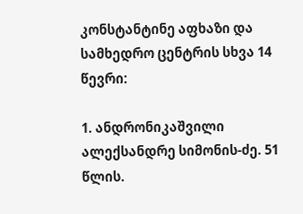კონსტანტინე აფხაზი და სამხედრო ცენტრის სხვა 14 წევრი:

1. ანდრონიკაშვილი ალექსანდრე სიმონის-ძე. 51 წლის.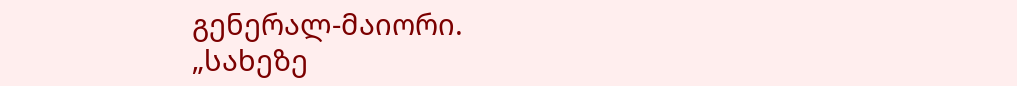გენერალ-მაიორი.
„სახეზე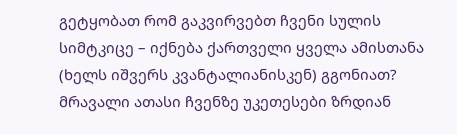გეტყობათ რომ გაკვირვებთ ჩვენი სულის სიმტკიცე – იქნება ქართველი ყველა ამისთანა (ხელს იშვერს კვანტალიანისკენ) გგონიათ? მრავალი ათასი ჩვენზე უკეთესები ზრდიან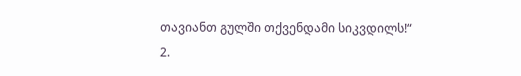თავიანთ გულში თქვენდამი სიკვდილს!“
2.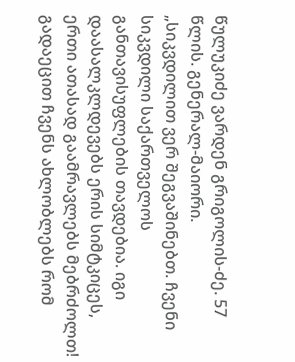წულუკიძე ვარდენ გრიგოლის-ძე. 57 წლის. გენერალ-მაიორი.
„სიკვდილით ვერ შეგვაშინებთ. ჩვენი სიკვდილი საქართველოს განთავისუფლების თავდებია. იგი დაასალკლდევებს ერის სიმტკიცეს, ერთი ათასად გაამრავლებს მებრძოლთ! გადაეცით ჩვენს ახლობლებს რომ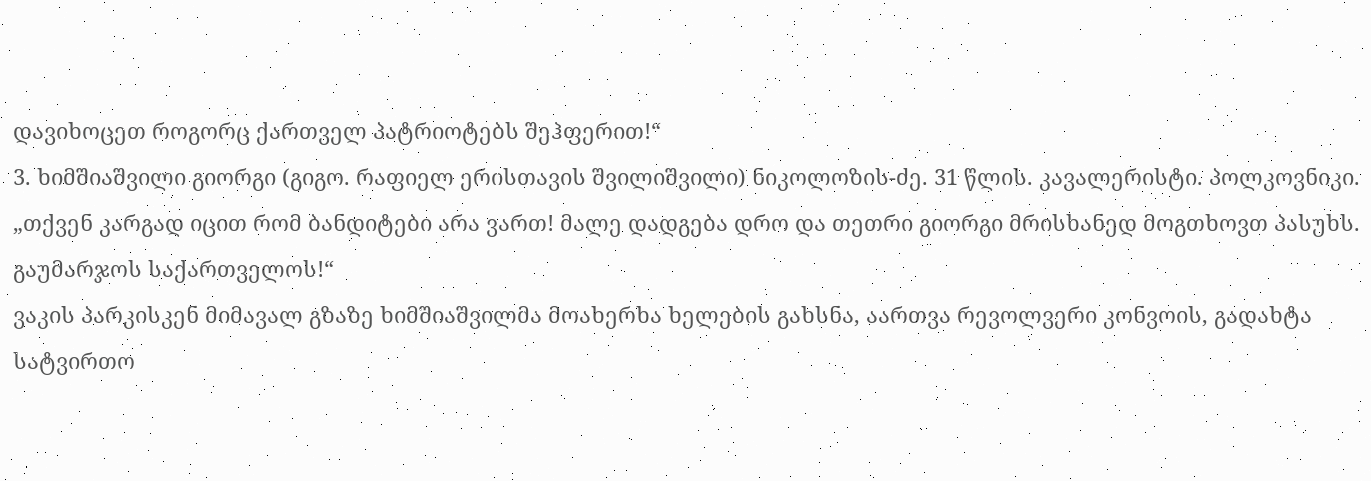დავიხოცეთ როგორც ქართველ პატრიოტებს შეჰფერით!“
3. ხიმშიაშვილი გიორგი (გიგო. რაფიელ ერისთავის შვილიშვილი) ნიკოლოზის-ძე. 31 წლის. კავალერისტი. პოლკოვნიკი.
„თქვენ კარგად იცით რომ ბანდიტები არა ვართ! მალე დადგება დრო და თეთრი გიორგი მრისხანედ მოგთხოვთ პასუხს. გაუმარჯოს საქართველოს!“
ვაკის პარკისკენ მიმავალ გზაზე ხიმშიაშვილმა მოახერხა ხელების გახსნა, აართვა რევოლვერი კონვოის, გადახტა სატვირთო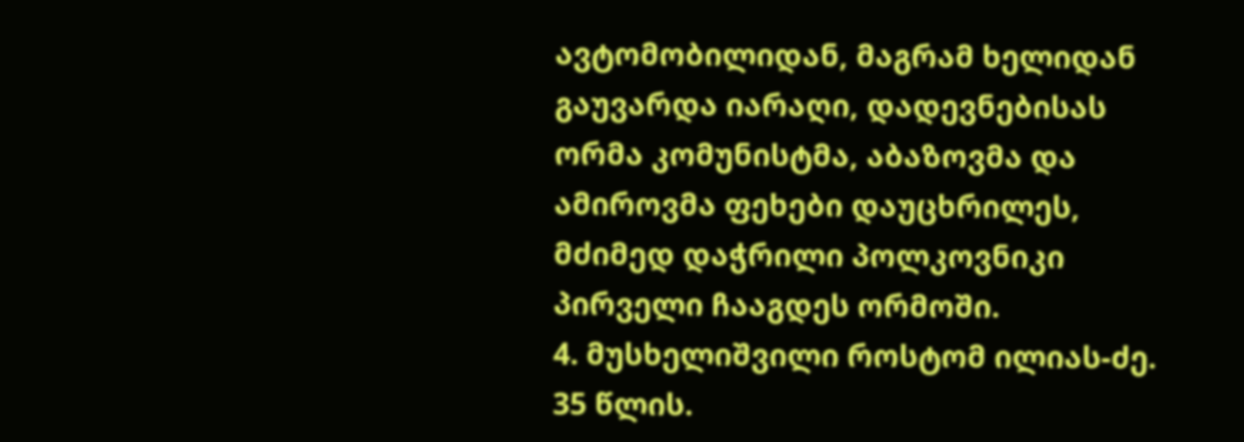ავტომობილიდან, მაგრამ ხელიდან გაუვარდა იარაღი, დადევნებისას ორმა კომუნისტმა, აბაზოვმა და ამიროვმა ფეხები დაუცხრილეს, მძიმედ დაჭრილი პოლკოვნიკი პირველი ჩააგდეს ორმოში.
4. მუსხელიშვილი როსტომ ილიას-ძე. 35 წლის.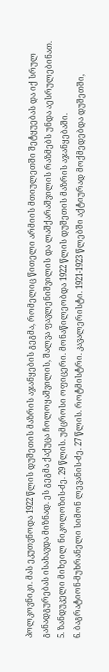პოლკოვნიკი. მას ეკუთვნოდა 1922 წლის დუშეთის მაზრის აჯანყების გეგმა, რომელიც წითელი არმიის მთიულეთში შეტყუებას და იქ სრულ განადგურებას ისახავდა მიზნად. ეს გეგმა ქაქუცა ჩოლოყაშვილის, შალვა ფავლენიშვილის და ლაშქარაშვილის რაზმებს უნდა აესრულებინათ.
5. ზანდუკელი მიხეილ ნიკოლოზის-ძე. 29 წლის. უმცროსი ოფიცერი. მონაწილეობდა 1922 წლის დუშეთის მაზრის აჯანყებაში.
6. ბაგრატიონ-მუხრანელი სიმონ ლევანის-ძე. 27 წლის. როტმისტრი. კავალერისტი. 1921-1923 წლებში აქტიურად მოქმედებდა დუშეთში,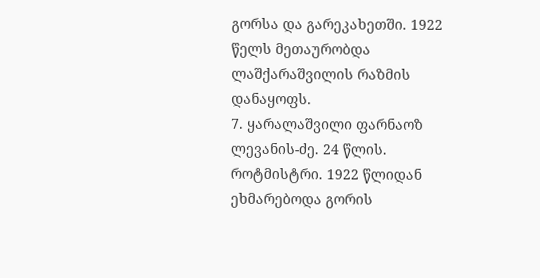გორსა და გარეკახეთში. 1922 წელს მეთაურობდა ლაშქარაშვილის რაზმის დანაყოფს.
7. ყარალაშვილი ფარნაოზ ლევანის-ძე. 24 წლის. როტმისტრი. 1922 წლიდან ეხმარებოდა გორის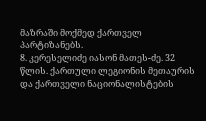მაზრაში მოქმედ ქართველ პარტიზანებს.
8. კერესელიძე იასონ მათეს-ძე. 32 წლის. ქართული ლეგიონის მეთაურის და ქართველი ნაციონალისტების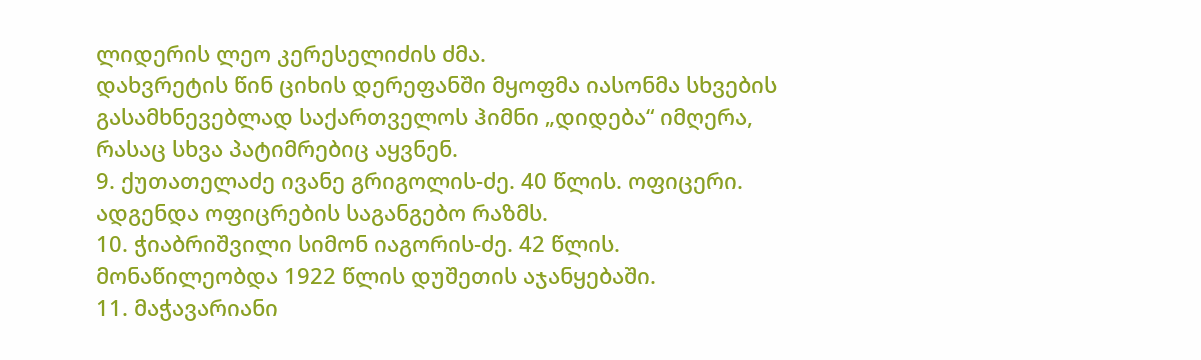ლიდერის ლეო კერესელიძის ძმა.
დახვრეტის წინ ციხის დერეფანში მყოფმა იასონმა სხვების გასამხნევებლად საქართველოს ჰიმნი „დიდება“ იმღერა, რასაც სხვა პატიმრებიც აყვნენ.
9. ქუთათელაძე ივანე გრიგოლის-ძე. 40 წლის. ოფიცერი. ადგენდა ოფიცრების საგანგებო რაზმს.
10. ჭიაბრიშვილი სიმონ იაგორის-ძე. 42 წლის. მონაწილეობდა 1922 წლის დუშეთის აჯანყებაში.
11. მაჭავარიანი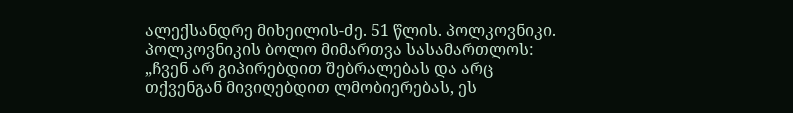ალექსანდრე მიხეილის-ძე. 51 წლის. პოლკოვნიკი.
პოლკოვნიკის ბოლო მიმართვა სასამართლოს: „ჩვენ არ გიპირებდით შებრალებას და არც თქვენგან მივიღებდით ლმობიერებას, ეს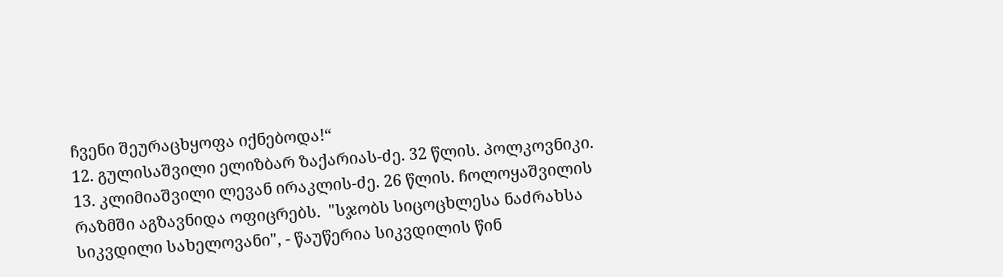ჩვენი შეურაცხყოფა იქნებოდა!“
12. გულისაშვილი ელიზბარ ზაქარიას-ძე. 32 წლის. პოლკოვნიკი.
13. კლიმიაშვილი ლევან ირაკლის-ძე. 26 წლის. ჩოლოყაშვილის რაზმში აგზავნიდა ოფიცრებს.  "სჯობს სიცოცხლესა ნაძრახსა სიკვდილი სახელოვანი", - წაუწერია სიკვდილის წინ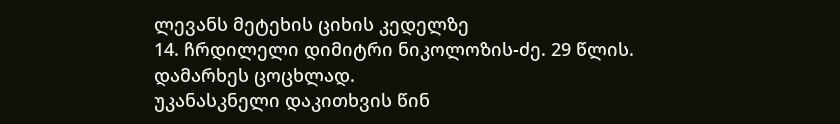ლევანს მეტეხის ციხის კედელზე
14. ჩრდილელი დიმიტრი ნიკოლოზის-ძე. 29 წლის. დამარხეს ცოცხლად.
უკანასკნელი დაკითხვის წინ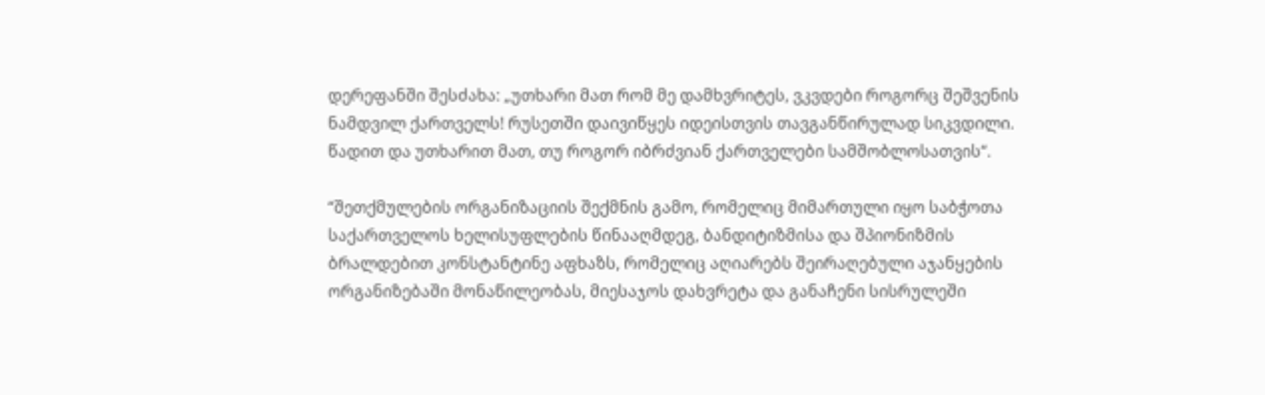დერეფანში შესძახა: „უთხარი მათ რომ მე დამხვრიტეს, ვკვდები როგორც შეშვენის ნამდვილ ქართველს! რუსეთში დაივიწყეს იდეისთვის თავგანწირულად სიკვდილი. წადით და უთხარით მათ, თუ როგორ იბრძვიან ქართველები სამშობლოსათვის“.

“შეთქმულების ორგანიზაციის შექმნის გამო, რომელიც მიმართული იყო საბჭოთა საქართველოს ხელისუფლების წინააღმდეგ, ბანდიტიზმისა და შპიონიზმის ბრალდებით კონსტანტინე აფხაზს, რომელიც აღიარებს შეირაღებული აჯანყების ორგანიზებაში მონაწილეობას, მიესაჯოს დახვრეტა და განაჩენი სისრულეში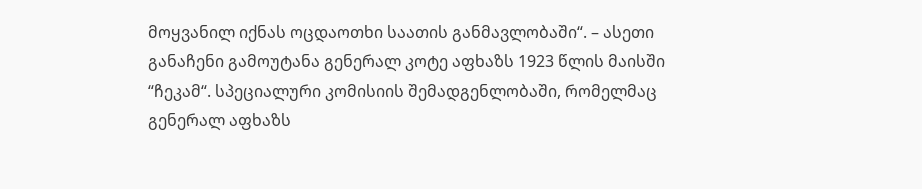მოყვანილ იქნას ოცდაოთხი საათის განმავლობაში“. – ასეთი განაჩენი გამოუტანა გენერალ კოტე აფხაზს 1923 წლის მაისში “ჩეკამ“. სპეციალური კომისიის შემადგენლობაში, რომელმაც გენერალ აფხაზს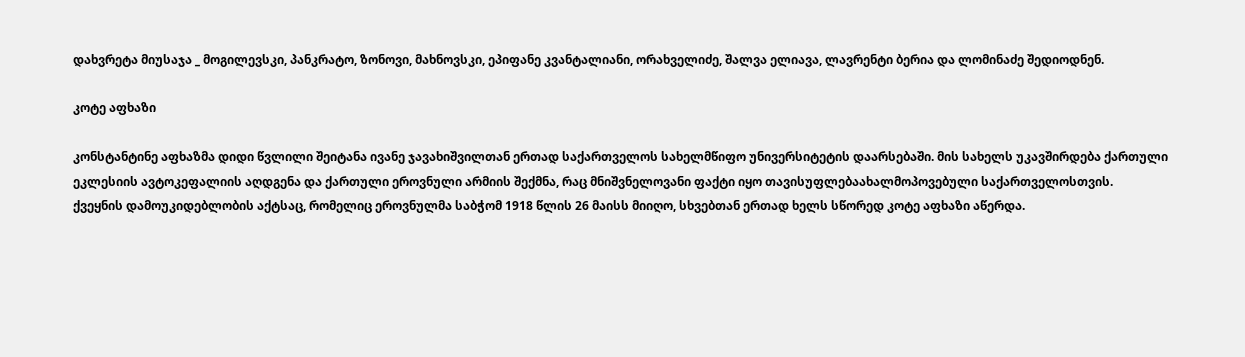დახვრეტა მიუსაჯა _ მოგილევსკი, პანკრატო, ზონოვი, მახნოვსკი, ეპიფანე კვანტალიანი, ორახველიძე, შალვა ელიავა, ლავრენტი ბერია და ლომინაძე შედიოდნენ.

კოტე აფხაზი

კონსტანტინე აფხაზმა დიდი წვლილი შეიტანა ივანე ჯავახიშვილთან ერთად საქართველოს სახელმწიფო უნივერსიტეტის დაარსებაში. მის სახელს უკავშირდება ქართული ეკლესიის ავტოკეფალიის აღდგენა და ქართული ეროვნული არმიის შექმნა, რაც მნიშვნელოვანი ფაქტი იყო თავისუფლებაახალმოპოვებული საქართველოსთვის.
ქვეყნის დამოუკიდებლობის აქტსაც, რომელიც ეროვნულმა საბჭომ 1918 წლის 26 მაისს მიიღო, სხვებთან ერთად ხელს სწორედ კოტე აფხაზი აწერდა.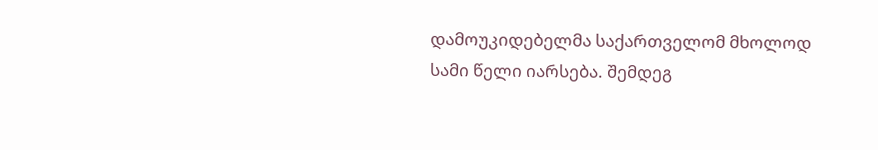დამოუკიდებელმა საქართველომ მხოლოდ სამი წელი იარსება. შემდეგ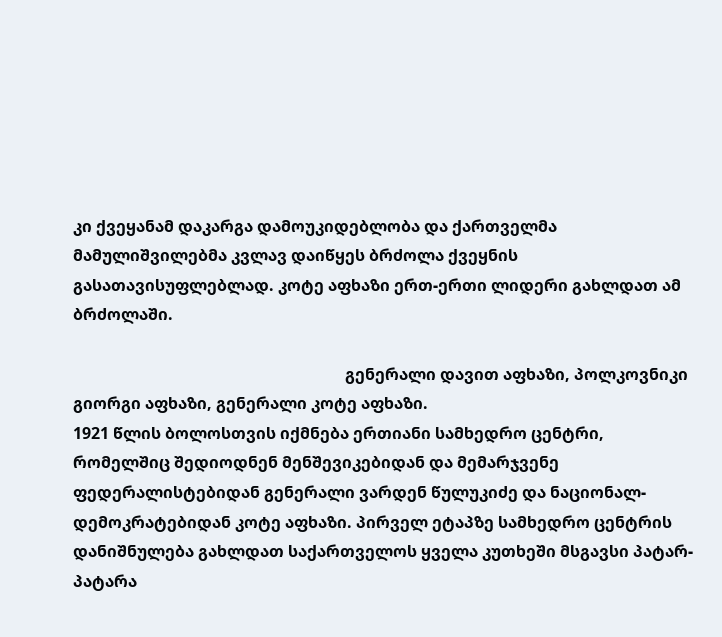კი ქვეყანამ დაკარგა დამოუკიდებლობა და ქართველმა მამულიშვილებმა კვლავ დაიწყეს ბრძოლა ქვეყნის გასათავისუფლებლად. კოტე აფხაზი ერთ-ერთი ლიდერი გახლდათ ამ ბრძოლაში.

                                                                    გენერალი დავით აფხაზი, პოლკოვნიკი გიორგი აფხაზი, გენერალი კოტე აფხაზი.
1921 წლის ბოლოსთვის იქმნება ერთიანი სამხედრო ცენტრი, რომელშიც შედიოდნენ მენშევიკებიდან და მემარჯვენე ფედერალისტებიდან გენერალი ვარდენ წულუკიძე და ნაციონალ-დემოკრატებიდან კოტე აფხაზი. პირველ ეტაპზე სამხედრო ცენტრის დანიშნულება გახლდათ საქართველოს ყველა კუთხეში მსგავსი პატარ-პატარა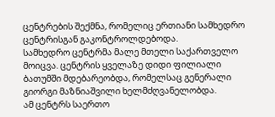ცენტრების შექმნა, რომელიც ერთიანი სამხედრო ცენტრისგან გაკონტროლდებოდა.
სამხედრო ცენტრმა მალე მთელი საქართველო მოიცვა. ცენტრის ყველაზე დიდი ფილიალი ბათუმში მდებარეობდა, რომელსაც გენერალი გიორგი მაზნიაშვილი ხელმძღვანელობდა.
ამ ცენტრს საერთო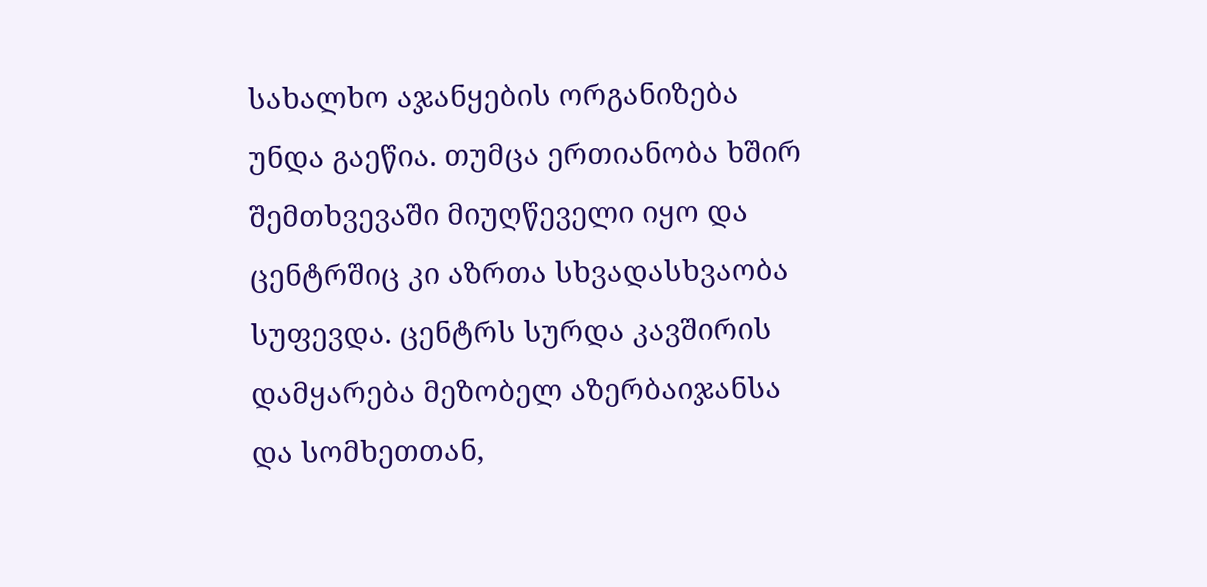სახალხო აჯანყების ორგანიზება უნდა გაეწია. თუმცა ერთიანობა ხშირ შემთხვევაში მიუღწეველი იყო და ცენტრშიც კი აზრთა სხვადასხვაობა სუფევდა. ცენტრს სურდა კავშირის დამყარება მეზობელ აზერბაიჯანსა და სომხეთთან,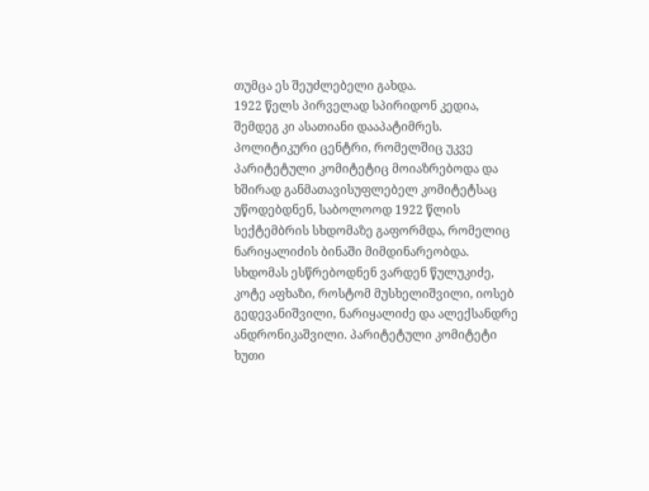თუმცა ეს შეუძლებელი გახდა.
1922 წელს პირველად სპირიდონ კედია, შემდეგ კი ასათიანი დააპატიმრეს. პოლიტიკური ცენტრი, რომელშიც უკვე პარიტეტული კომიტეტიც მოიაზრებოდა და ხშირად განმათავისუფლებელ კომიტეტსაც უწოდებდნენ, საბოლოოდ 1922 წლის სექტემბრის სხდომაზე გაფორმდა, რომელიც ნარიყალიძის ბინაში მიმდინარეობდა. სხდომას ესწრებოდნენ ვარდენ წულუკიძე, კოტე აფხაზი, როსტომ მუსხელიშვილი, იოსებ გედევანიშვილი, ნარიყალიძე და ალექსანდრე ანდრონიკაშვილი. პარიტეტული კომიტეტი ხუთი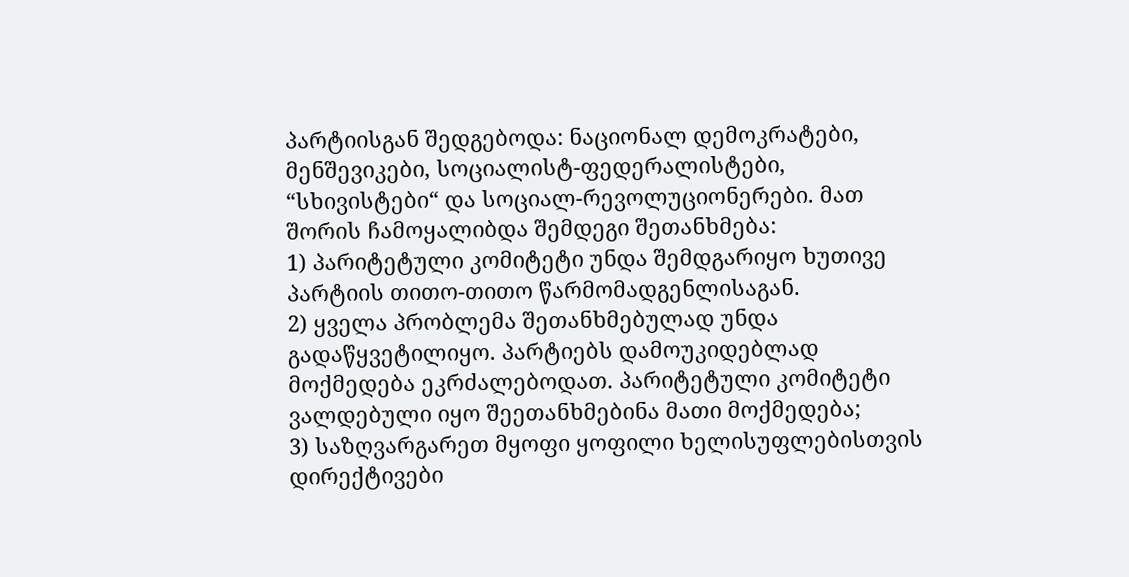პარტიისგან შედგებოდა: ნაციონალ დემოკრატები, მენშევიკები, სოციალისტ-ფედერალისტები, “სხივისტები“ და სოციალ-რევოლუციონერები. მათ შორის ჩამოყალიბდა შემდეგი შეთანხმება:
1) პარიტეტული კომიტეტი უნდა შემდგარიყო ხუთივე პარტიის თითო-თითო წარმომადგენლისაგან.
2) ყველა პრობლემა შეთანხმებულად უნდა გადაწყვეტილიყო. პარტიებს დამოუკიდებლად მოქმედება ეკრძალებოდათ. პარიტეტული კომიტეტი ვალდებული იყო შეეთანხმებინა მათი მოქმედება;
3) საზღვარგარეთ მყოფი ყოფილი ხელისუფლებისთვის დირექტივები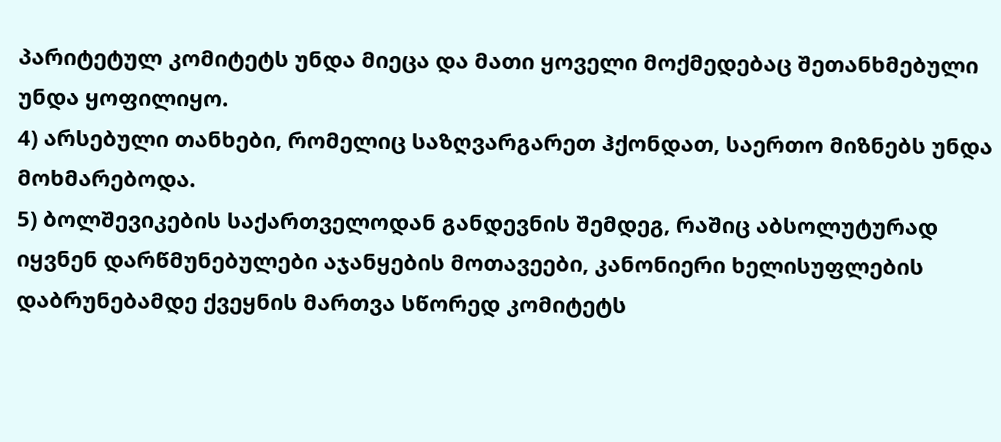პარიტეტულ კომიტეტს უნდა მიეცა და მათი ყოველი მოქმედებაც შეთანხმებული უნდა ყოფილიყო.
4) არსებული თანხები, რომელიც საზღვარგარეთ ჰქონდათ, საერთო მიზნებს უნდა მოხმარებოდა.
5) ბოლშევიკების საქართველოდან განდევნის შემდეგ, რაშიც აბსოლუტურად იყვნენ დარწმუნებულები აჯანყების მოთავეები, კანონიერი ხელისუფლების დაბრუნებამდე ქვეყნის მართვა სწორედ კომიტეტს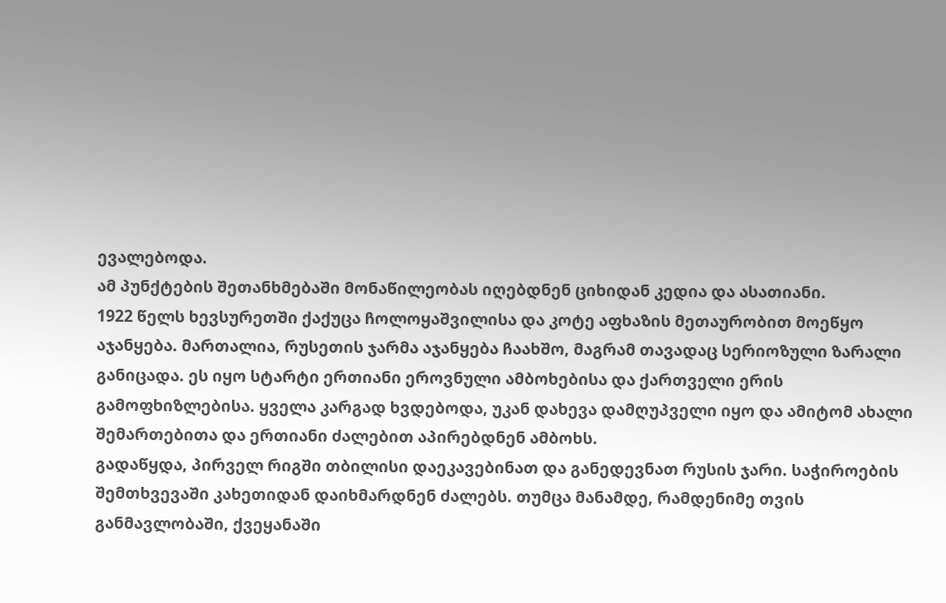ევალებოდა.
ამ პუნქტების შეთანხმებაში მონაწილეობას იღებდნენ ციხიდან კედია და ასათიანი.
1922 წელს ხევსურეთში ქაქუცა ჩოლოყაშვილისა და კოტე აფხაზის მეთაურობით მოეწყო აჯანყება. მართალია, რუსეთის ჯარმა აჯანყება ჩაახშო, მაგრამ თავადაც სერიოზული ზარალი განიცადა. ეს იყო სტარტი ერთიანი ეროვნული ამბოხებისა და ქართველი ერის გამოფხიზლებისა. ყველა კარგად ხვდებოდა, უკან დახევა დამღუპველი იყო და ამიტომ ახალი შემართებითა და ერთიანი ძალებით აპირებდნენ ამბოხს.
გადაწყდა, პირველ რიგში თბილისი დაეკავებინათ და განედევნათ რუსის ჯარი. საჭიროების შემთხვევაში კახეთიდან დაიხმარდნენ ძალებს. თუმცა მანამდე, რამდენიმე თვის განმავლობაში, ქვეყანაში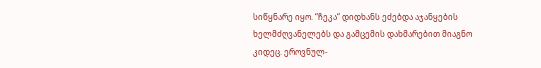სიწყნარე იყო. “ჩეკა“ დიდხანს ეძებდა აჯანყების ხელმძღვანელებს და გამცემის დახმარებით მიაგნო კიდეც. ეროვნულ-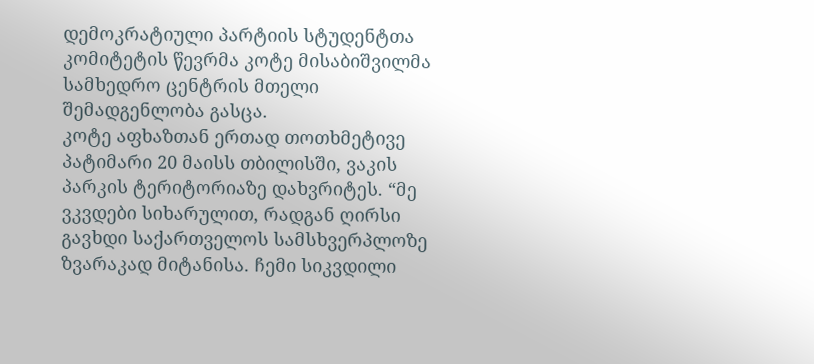დემოკრატიული პარტიის სტუდენტთა კომიტეტის წევრმა კოტე მისაბიშვილმა სამხედრო ცენტრის მთელი შემადგენლობა გასცა.
კოტე აფხაზთან ერთად თოთხმეტივე პატიმარი 20 მაისს თბილისში, ვაკის პარკის ტერიტორიაზე დახვრიტეს. “მე ვკვდები სიხარულით, რადგან ღირსი გავხდი საქართველოს სამსხვერპლოზე ზვარაკად მიტანისა. ჩემი სიკვდილი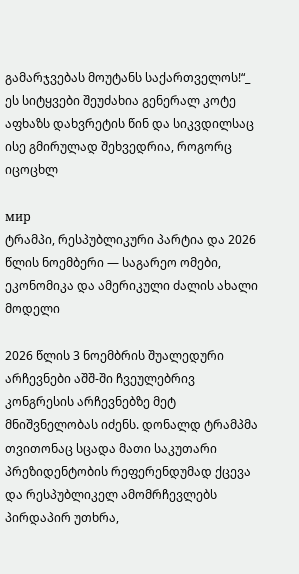გამარჯვებას მოუტანს საქართველოს!“_ ეს სიტყვები შეუძახია გენერალ კოტე აფხაზს დახვრეტის წინ და სიკვდილსაც ისე გმირულად შეხვედრია, როგორც იცოცხლ

мир
ტრამპი, რესპუბლიკური პარტია და 2026 წლის ნოემბერი — საგარეო ომები, ეკონომიკა და ამერიკული ძალის ახალი მოდელი

2026 წლის 3 ნოემბრის შუალედური არჩევნები აშშ-ში ჩვეულებრივ კონგრესის არჩევნებზე მეტ მნიშვნელობას იძენს. დონალდ ტრამპმა თვითონაც სცადა მათი საკუთარი პრეზიდენტობის რეფერენდუმად ქცევა და რესპუბლიკელ ამომრჩევლებს პირდაპირ უთხრა,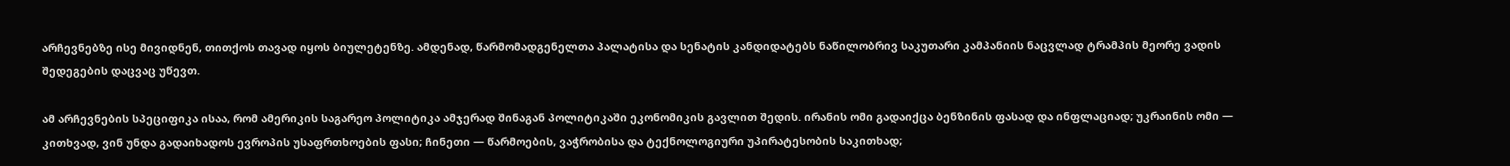არჩევნებზე ისე მივიდნენ, თითქოს თავად იყოს ბიულეტენზე. ამდენად, წარმომადგენელთა პალატისა და სენატის კანდიდატებს ნაწილობრივ საკუთარი კამპანიის ნაცვლად ტრამპის მეორე ვადის შედეგების დაცვაც უწევთ.

ამ არჩევნების სპეციფიკა ისაა, რომ ამერიკის საგარეო პოლიტიკა ამჯერად შინაგან პოლიტიკაში ეკონომიკის გავლით შედის. ირანის ომი გადაიქცა ბენზინის ფასად და ინფლაციად; უკრაინის ომი — კითხვად, ვინ უნდა გადაიხადოს ევროპის უსაფრთხოების ფასი; ჩინეთი — წარმოების, ვაჭრობისა და ტექნოლოგიური უპირატესობის საკითხად;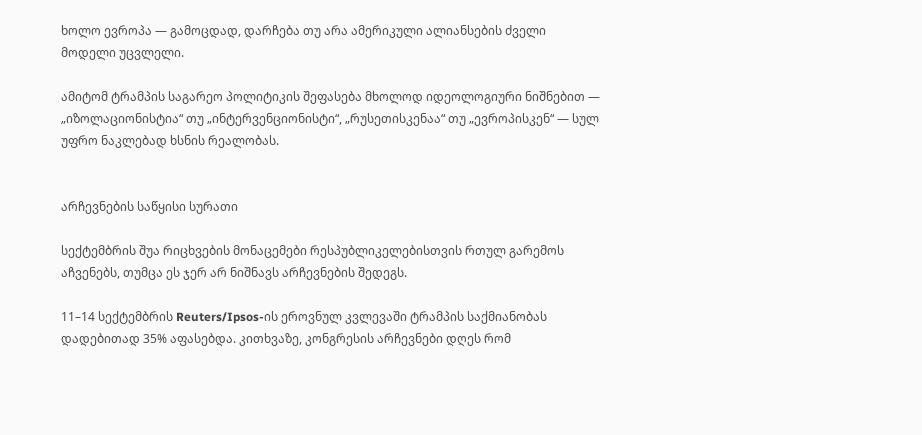ხოლო ევროპა — გამოცდად, დარჩება თუ არა ამერიკული ალიანსების ძველი მოდელი უცვლელი.

ამიტომ ტრამპის საგარეო პოლიტიკის შეფასება მხოლოდ იდეოლოგიური ნიშნებით — „იზოლაციონისტია“ თუ „ინტერვენციონისტი“, „რუსეთისკენაა“ თუ „ევროპისკენ“ — სულ უფრო ნაკლებად ხსნის რეალობას.


არჩევნების საწყისი სურათი

სექტემბრის შუა რიცხვების მონაცემები რესპუბლიკელებისთვის რთულ გარემოს აჩვენებს, თუმცა ეს ჯერ არ ნიშნავს არჩევნების შედეგს.

11–14 სექტემბრის Reuters/Ipsos-ის ეროვნულ კვლევაში ტრამპის საქმიანობას დადებითად 35% აფასებდა. კითხვაზე, კონგრესის არჩევნები დღეს რომ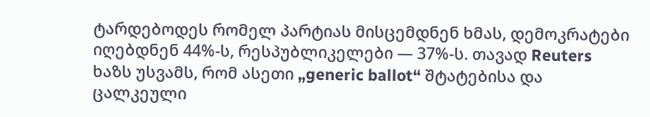ტარდებოდეს რომელ პარტიას მისცემდნენ ხმას, დემოკრატები იღებდნენ 44%-ს, რესპუბლიკელები — 37%-ს. თავად Reuters ხაზს უსვამს, რომ ასეთი „generic ballot“ შტატებისა და ცალკეული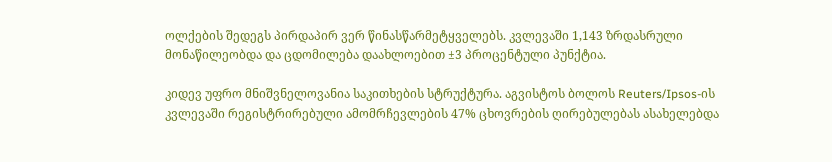ოლქების შედეგს პირდაპირ ვერ წინასწარმეტყველებს. კვლევაში 1,143 ზრდასრული მონაწილეობდა და ცდომილება დაახლოებით ±3 პროცენტული პუნქტია.

კიდევ უფრო მნიშვნელოვანია საკითხების სტრუქტურა. აგვისტოს ბოლოს Reuters/Ipsos-ის კვლევაში რეგისტრირებული ამომრჩევლების 47% ცხოვრების ღირებულებას ასახელებდა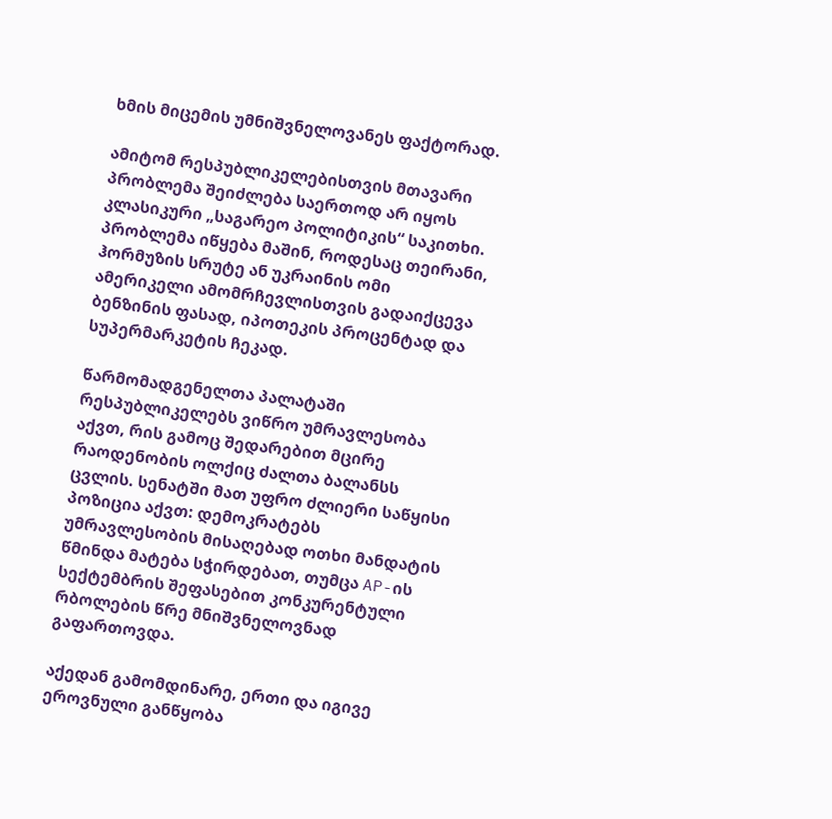ხმის მიცემის უმნიშვნელოვანეს ფაქტორად.

ამიტომ რესპუბლიკელებისთვის მთავარი პრობლემა შეიძლება საერთოდ არ იყოს კლასიკური „საგარეო პოლიტიკის“ საკითხი. პრობლემა იწყება მაშინ, როდესაც თეირანი, ჰორმუზის სრუტე ან უკრაინის ომი ამერიკელი ამომრჩევლისთვის გადაიქცევა ბენზინის ფასად, იპოთეკის პროცენტად და სუპერმარკეტის ჩეკად.

წარმომადგენელთა პალატაში რესპუბლიკელებს ვიწრო უმრავლესობა აქვთ, რის გამოც შედარებით მცირე რაოდენობის ოლქიც ძალთა ბალანსს ცვლის. სენატში მათ უფრო ძლიერი საწყისი პოზიცია აქვთ: დემოკრატებს უმრავლესობის მისაღებად ოთხი მანდატის წმინდა მატება სჭირდებათ, თუმცა AP-ის სექტემბრის შეფასებით კონკურენტული რბოლების წრე მნიშვნელოვნად გაფართოვდა.

აქედან გამომდინარე, ერთი და იგივე ეროვნული განწყობა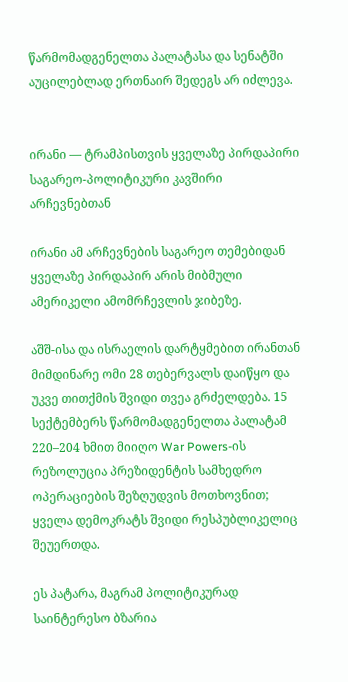წარმომადგენელთა პალატასა და სენატში აუცილებლად ერთნაირ შედეგს არ იძლევა.


ირანი — ტრამპისთვის ყველაზე პირდაპირი საგარეო-პოლიტიკური კავშირი არჩევნებთან

ირანი ამ არჩევნების საგარეო თემებიდან ყველაზე პირდაპირ არის მიბმული ამერიკელი ამომრჩევლის ჯიბეზე.

აშშ-ისა და ისრაელის დარტყმებით ირანთან მიმდინარე ომი 28 თებერვალს დაიწყო და უკვე თითქმის შვიდი თვეა გრძელდება. 15 სექტემბერს წარმომადგენელთა პალატამ 220–204 ხმით მიიღო War Powers-ის რეზოლუცია პრეზიდენტის სამხედრო ოპერაციების შეზღუდვის მოთხოვნით; ყველა დემოკრატს შვიდი რესპუბლიკელიც შეუერთდა.

ეს პატარა, მაგრამ პოლიტიკურად საინტერესო ბზარია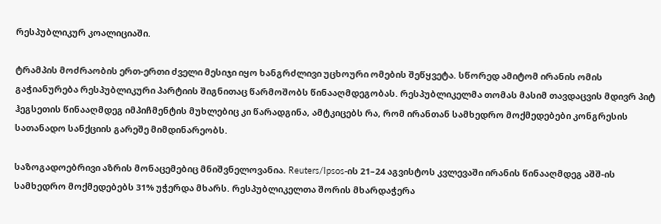რესპუბლიკურ კოალიციაში.

ტრამპის მოძრაობის ერთ-ერთი ძველი მესიჯი იყო ხანგრძლივი უცხოური ომების შეწყვეტა. სწორედ ამიტომ ირანის ომის გაჭიანურება რესპუბლიკური პარტიის შიგნითაც წარმოშობს წინააღმდეგობას. რესპუბლიკელმა თომას მასიმ თავდაცვის მდივრ პიტ ჰეგსეთის წინააღმდეგ იმპიჩმენტის მუხლებიც კი წარადგინა, ამტკიცებს რა, რომ ირანთან სამხედრო მოქმედებები კონგრესის სათანადო სანქციის გარეშე მიმდინარეობს.

საზოგადოებრივი აზრის მონაცემებიც მნიშვნელოვანია. Reuters/Ipsos-ის 21–24 აგვისტოს კვლევაში ირანის წინააღმდეგ აშშ-ის სამხედრო მოქმედებებს 31% უჭერდა მხარს. რესპუბლიკელთა შორის მხარდაჭერა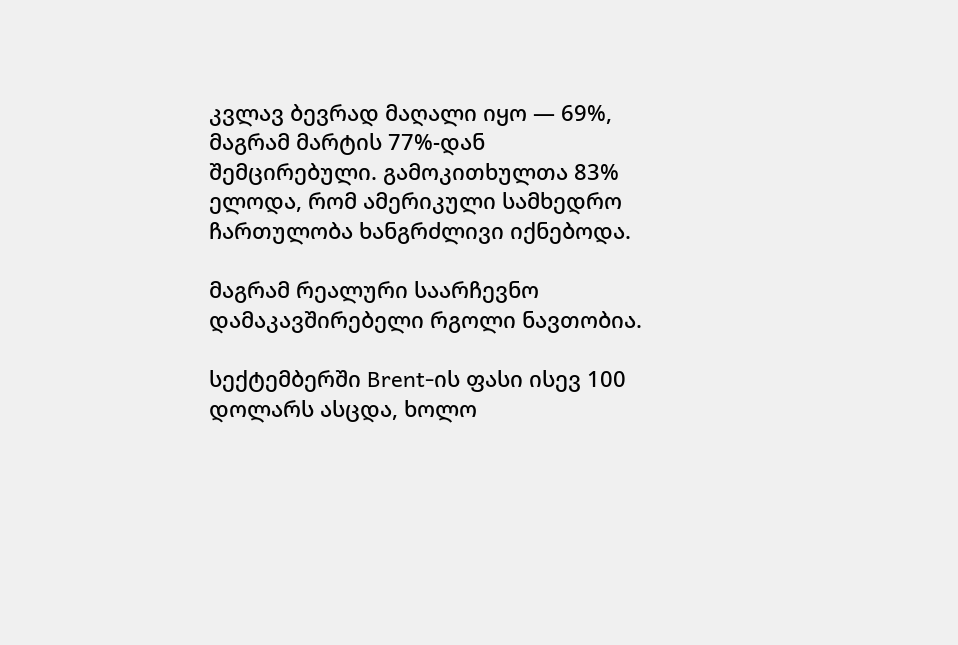კვლავ ბევრად მაღალი იყო — 69%, მაგრამ მარტის 77%-დან შემცირებული. გამოკითხულთა 83% ელოდა, რომ ამერიკული სამხედრო ჩართულობა ხანგრძლივი იქნებოდა.

მაგრამ რეალური საარჩევნო დამაკავშირებელი რგოლი ნავთობია.

სექტემბერში Brent-ის ფასი ისევ 100 დოლარს ასცდა, ხოლო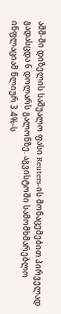აშშ-ში დიზელის საშუალო ფასი Reuters-ის მონაცემებით პირველად გადასცდა 6 დოლარს გალონზე. აგვისტოში სამომხმარებლო ინფლაციამ წლიურ 3.4%-ს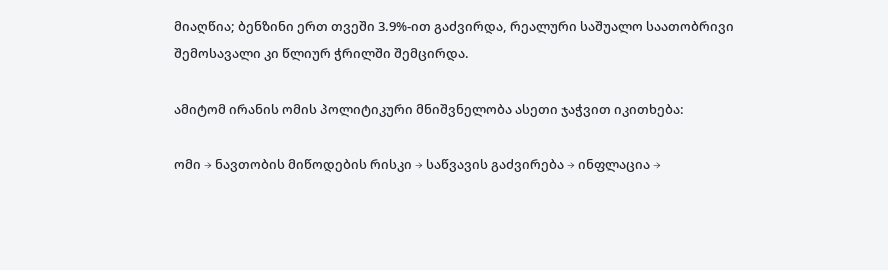მიაღწია; ბენზინი ერთ თვეში 3.9%-ით გაძვირდა, რეალური საშუალო საათობრივი შემოსავალი კი წლიურ ჭრილში შემცირდა.

ამიტომ ირანის ომის პოლიტიკური მნიშვნელობა ასეთი ჯაჭვით იკითხება:

ომი → ნავთობის მიწოდების რისკი → საწვავის გაძვირება → ინფლაცია →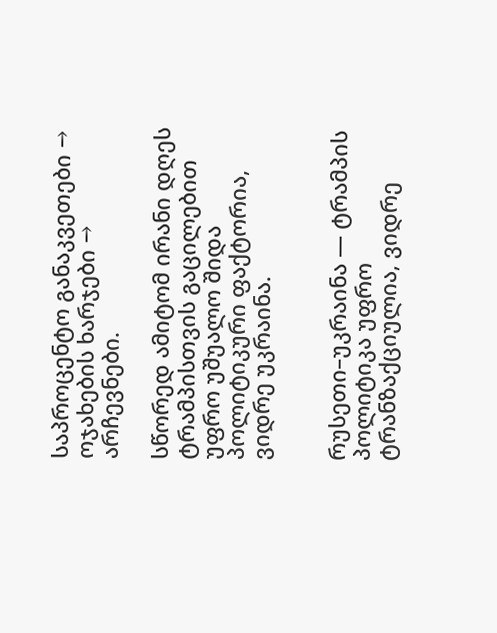საპროცენტო განაკვეთები → ოჯახების ხარჯები → არჩევნები.

სწორედ ამიტომ ირანი დღეს ტრამპისთვის გაცილებით უფრო უშუალო შიდა პოლიტიკური ფაქტორია, ვიდრე უკრაინა.


რუსეთი–უკრაინა — ტრამპის პოლიტიკა უფრო ტრანზაქციულია, ვიდრე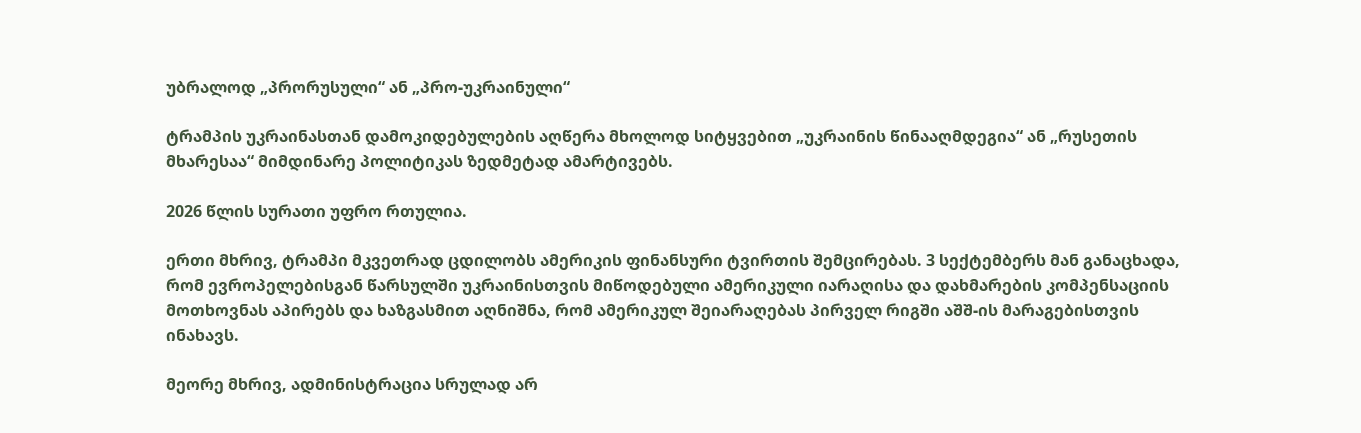უბრალოდ „პრორუსული“ ან „პრო-უკრაინული“

ტრამპის უკრაინასთან დამოკიდებულების აღწერა მხოლოდ სიტყვებით „უკრაინის წინააღმდეგია“ ან „რუსეთის მხარესაა“ მიმდინარე პოლიტიკას ზედმეტად ამარტივებს.

2026 წლის სურათი უფრო რთულია.

ერთი მხრივ, ტრამპი მკვეთრად ცდილობს ამერიკის ფინანსური ტვირთის შემცირებას. 3 სექტემბერს მან განაცხადა, რომ ევროპელებისგან წარსულში უკრაინისთვის მიწოდებული ამერიკული იარაღისა და დახმარების კომპენსაციის მოთხოვნას აპირებს და ხაზგასმით აღნიშნა, რომ ამერიკულ შეიარაღებას პირველ რიგში აშშ-ის მარაგებისთვის ინახავს.

მეორე მხრივ, ადმინისტრაცია სრულად არ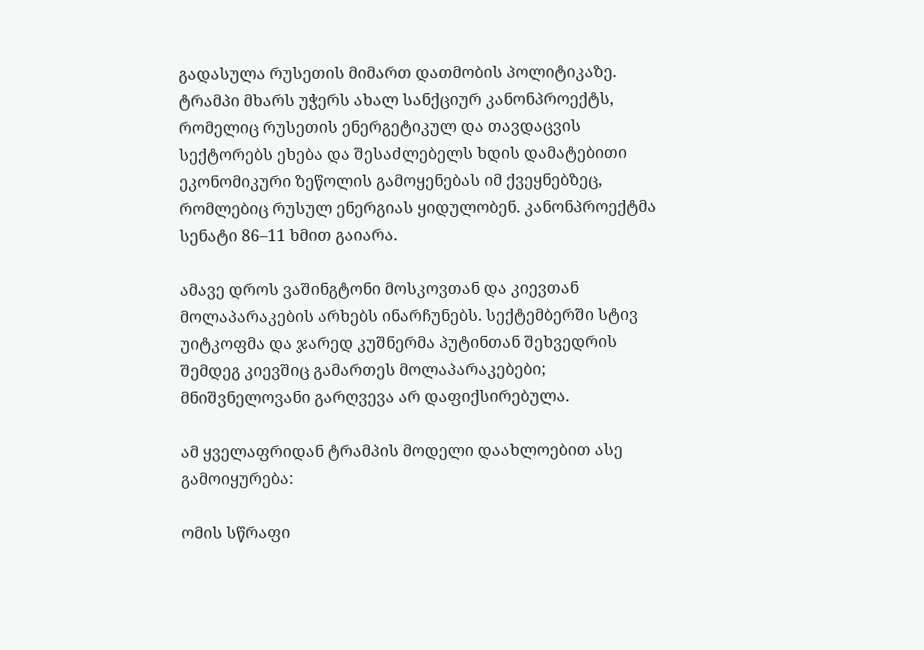გადასულა რუსეთის მიმართ დათმობის პოლიტიკაზე. ტრამპი მხარს უჭერს ახალ სანქციურ კანონპროექტს, რომელიც რუსეთის ენერგეტიკულ და თავდაცვის სექტორებს ეხება და შესაძლებელს ხდის დამატებითი ეკონომიკური ზეწოლის გამოყენებას იმ ქვეყნებზეც, რომლებიც რუსულ ენერგიას ყიდულობენ. კანონპროექტმა სენატი 86–11 ხმით გაიარა.

ამავე დროს ვაშინგტონი მოსკოვთან და კიევთან მოლაპარაკების არხებს ინარჩუნებს. სექტემბერში სტივ უიტკოფმა და ჯარედ კუშნერმა პუტინთან შეხვედრის შემდეგ კიევშიც გამართეს მოლაპარაკებები; მნიშვნელოვანი გარღვევა არ დაფიქსირებულა.

ამ ყველაფრიდან ტრამპის მოდელი დაახლოებით ასე გამოიყურება:

ომის სწრაფი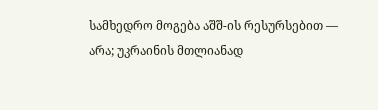სამხედრო მოგება აშშ-ის რესურსებით — არა; უკრაინის მთლიანად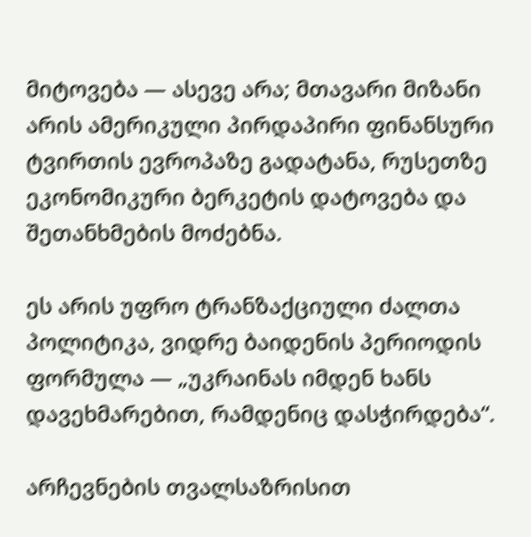მიტოვება — ასევე არა; მთავარი მიზანი არის ამერიკული პირდაპირი ფინანსური ტვირთის ევროპაზე გადატანა, რუსეთზე ეკონომიკური ბერკეტის დატოვება და შეთანხმების მოძებნა.

ეს არის უფრო ტრანზაქციული ძალთა პოლიტიკა, ვიდრე ბაიდენის პერიოდის ფორმულა — „უკრაინას იმდენ ხანს დავეხმარებით, რამდენიც დასჭირდება“.

არჩევნების თვალსაზრისით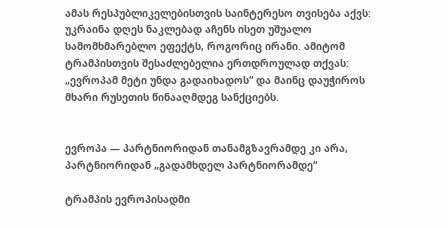ამას რესპუბლიკელებისთვის საინტერესო თვისება აქვს: უკრაინა დღეს ნაკლებად აჩენს ისეთ უშუალო სამომხმარებლო ეფექტს, როგორიც ირანი. ამიტომ ტრამპისთვის შესაძლებელია ერთდროულად თქვას: „ევროპამ მეტი უნდა გადაიხადოს“ და მაინც დაუჭიროს მხარი რუსეთის წინააღმდეგ სანქციებს.


ევროპა — პარტნიორიდან თანამგზავრამდე კი არა, პარტნიორიდან „გადამხდელ პარტნიორამდე“

ტრამპის ევროპისადმი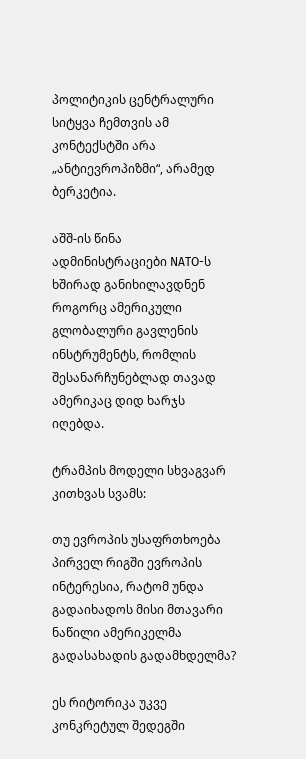პოლიტიკის ცენტრალური სიტყვა ჩემთვის ამ კონტექსტში არა „ანტიევროპიზმი“, არამედ ბერკეტია.

აშშ-ის წინა ადმინისტრაციები NATO-ს ხშირად განიხილავდნენ როგორც ამერიკული გლობალური გავლენის ინსტრუმენტს, რომლის შესანარჩუნებლად თავად ამერიკაც დიდ ხარჯს იღებდა.

ტრამპის მოდელი სხვაგვარ კითხვას სვამს:

თუ ევროპის უსაფრთხოება პირველ რიგში ევროპის ინტერესია, რატომ უნდა გადაიხადოს მისი მთავარი ნაწილი ამერიკელმა გადასახადის გადამხდელმა?

ეს რიტორიკა უკვე კონკრეტულ შედეგში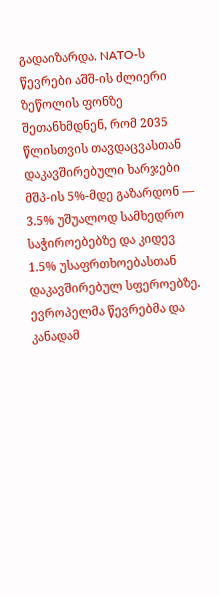გადაიზარდა. NATO-ს წევრები აშშ-ის ძლიერი ზეწოლის ფონზე შეთანხმდნენ, რომ 2035 წლისთვის თავდაცვასთან დაკავშირებული ხარჯები მშპ-ის 5%-მდე გაზარდონ — 3.5% უშუალოდ სამხედრო საჭიროებებზე და კიდევ 1.5% უსაფრთხოებასთან დაკავშირებულ სფეროებზე. ევროპელმა წევრებმა და კანადამ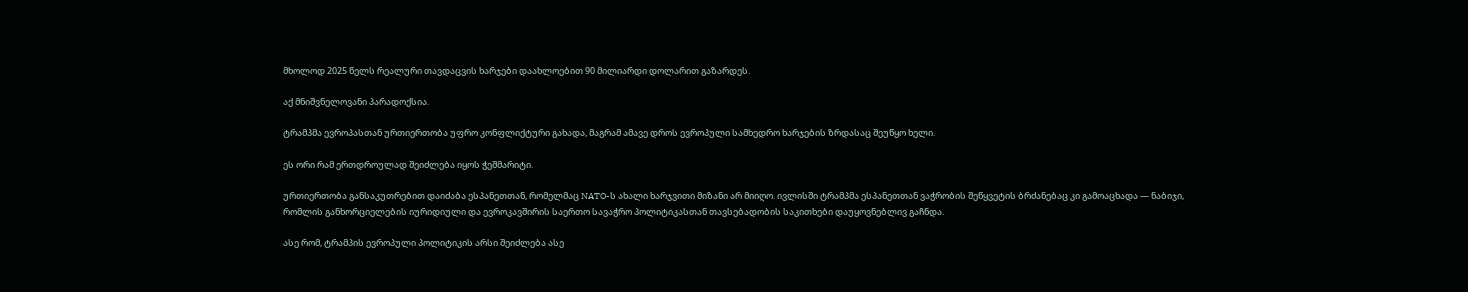მხოლოდ 2025 წელს რეალური თავდაცვის ხარჯები დაახლოებით 90 მილიარდი დოლარით გაზარდეს.

აქ მნიშვნელოვანი პარადოქსია.

ტრამპმა ევროპასთან ურთიერთობა უფრო კონფლიქტური გახადა, მაგრამ ამავე დროს ევროპული სამხედრო ხარჯების ზრდასაც შეუწყო ხელი.

ეს ორი რამ ერთდროულად შეიძლება იყოს ჭეშმარიტი.

ურთიერთობა განსაკუთრებით დაიძაბა ესპანეთთან, რომელმაც NATO-ს ახალი ხარჯვითი მიზანი არ მიიღო. ივლისში ტრამპმა ესპანეთთან ვაჭრობის შეწყვეტის ბრძანებაც კი გამოაცხადა — ნაბიჯი, რომლის განხორციელების იურიდიული და ევროკავშირის საერთო სავაჭრო პოლიტიკასთან თავსებადობის საკითხები დაუყოვნებლივ გაჩნდა.

ასე რომ, ტრამპის ევროპული პოლიტიკის არსი შეიძლება ასე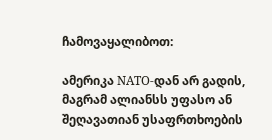ჩამოვაყალიბოთ:

ამერიკა NATO-დან არ გადის, მაგრამ ალიანსს უფასო ან შეღავათიან უსაფრთხოების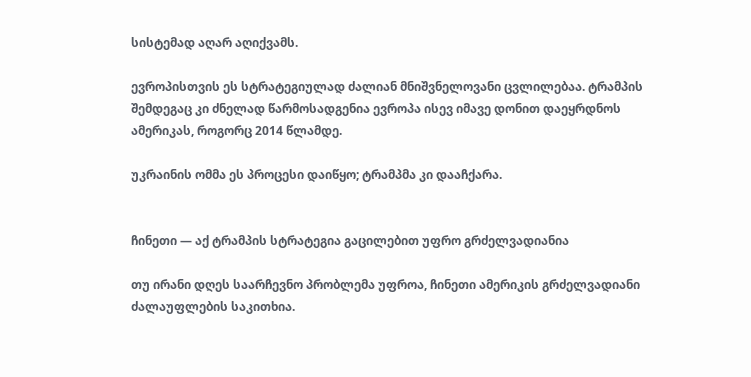სისტემად აღარ აღიქვამს.

ევროპისთვის ეს სტრატეგიულად ძალიან მნიშვნელოვანი ცვლილებაა. ტრამპის შემდეგაც კი ძნელად წარმოსადგენია ევროპა ისევ იმავე დონით დაეყრდნოს ამერიკას, როგორც 2014 წლამდე.

უკრაინის ომმა ეს პროცესი დაიწყო; ტრამპმა კი დააჩქარა.


ჩინეთი — აქ ტრამპის სტრატეგია გაცილებით უფრო გრძელვადიანია

თუ ირანი დღეს საარჩევნო პრობლემა უფროა, ჩინეთი ამერიკის გრძელვადიანი ძალაუფლების საკითხია.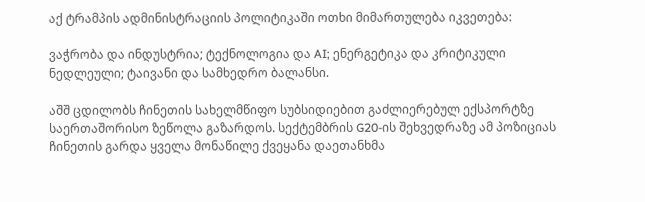აქ ტრამპის ადმინისტრაციის პოლიტიკაში ოთხი მიმართულება იკვეთება:

ვაჭრობა და ინდუსტრია; ტექნოლოგია და AI; ენერგეტიკა და კრიტიკული ნედლეული; ტაივანი და სამხედრო ბალანსი.

აშშ ცდილობს ჩინეთის სახელმწიფო სუბსიდიებით გაძლიერებულ ექსპორტზე საერთაშორისო ზეწოლა გაზარდოს. სექტემბრის G20-ის შეხვედრაზე ამ პოზიციას ჩინეთის გარდა ყველა მონაწილე ქვეყანა დაეთანხმა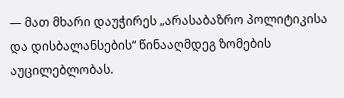— მათ მხარი დაუჭირეს „არასაბაზრო პოლიტიკისა და დისბალანსების“ წინააღმდეგ ზომების აუცილებლობას.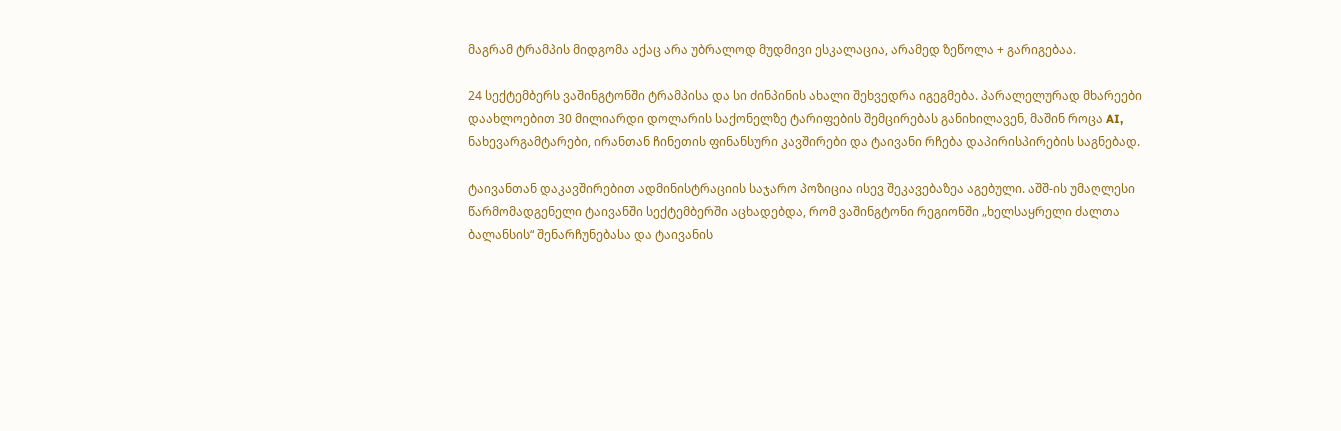მაგრამ ტრამპის მიდგომა აქაც არა უბრალოდ მუდმივი ესკალაცია, არამედ ზეწოლა + გარიგებაა.

24 სექტემბერს ვაშინგტონში ტრამპისა და სი ძინპინის ახალი შეხვედრა იგეგმება. პარალელურად მხარეები დაახლოებით 30 მილიარდი დოლარის საქონელზე ტარიფების შემცირებას განიხილავენ, მაშინ როცა AI, ნახევარგამტარები, ირანთან ჩინეთის ფინანსური კავშირები და ტაივანი რჩება დაპირისპირების საგნებად.

ტაივანთან დაკავშირებით ადმინისტრაციის საჯარო პოზიცია ისევ შეკავებაზეა აგებული. აშშ-ის უმაღლესი წარმომადგენელი ტაივანში სექტემბერში აცხადებდა, რომ ვაშინგტონი რეგიონში „ხელსაყრელი ძალთა ბალანსის“ შენარჩუნებასა და ტაივანის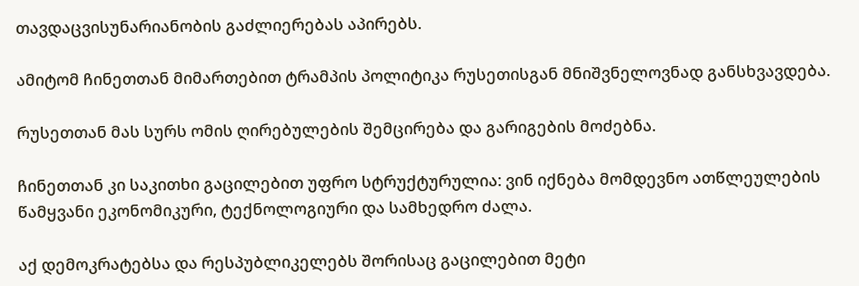თავდაცვისუნარიანობის გაძლიერებას აპირებს.

ამიტომ ჩინეთთან მიმართებით ტრამპის პოლიტიკა რუსეთისგან მნიშვნელოვნად განსხვავდება.

რუსეთთან მას სურს ომის ღირებულების შემცირება და გარიგების მოძებნა.

ჩინეთთან კი საკითხი გაცილებით უფრო სტრუქტურულია: ვინ იქნება მომდევნო ათწლეულების წამყვანი ეკონომიკური, ტექნოლოგიური და სამხედრო ძალა.

აქ დემოკრატებსა და რესპუბლიკელებს შორისაც გაცილებით მეტი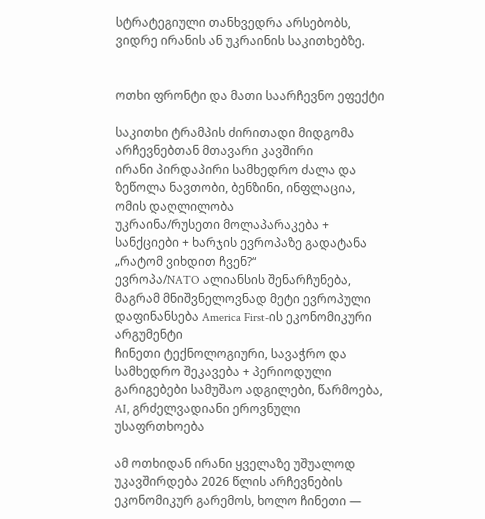სტრატეგიული თანხვედრა არსებობს, ვიდრე ირანის ან უკრაინის საკითხებზე.


ოთხი ფრონტი და მათი საარჩევნო ეფექტი

საკითხი ტრამპის ძირითადი მიდგომა არჩევნებთან მთავარი კავშირი
ირანი პირდაპირი სამხედრო ძალა და ზეწოლა ნავთობი, ბენზინი, ინფლაცია, ომის დაღლილობა
უკრაინა/რუსეთი მოლაპარაკება + სანქციები + ხარჯის ევროპაზე გადატანა „რატომ ვიხდით ჩვენ?“
ევროპა/NATO ალიანსის შენარჩუნება, მაგრამ მნიშვნელოვნად მეტი ევროპული დაფინანსება America First-ის ეკონომიკური არგუმენტი
ჩინეთი ტექნოლოგიური, სავაჭრო და სამხედრო შეკავება + პერიოდული გარიგებები სამუშაო ადგილები, წარმოება, AI, გრძელვადიანი ეროვნული უსაფრთხოება

ამ ოთხიდან ირანი ყველაზე უშუალოდ უკავშირდება 2026 წლის არჩევნების ეკონომიკურ გარემოს, ხოლო ჩინეთი —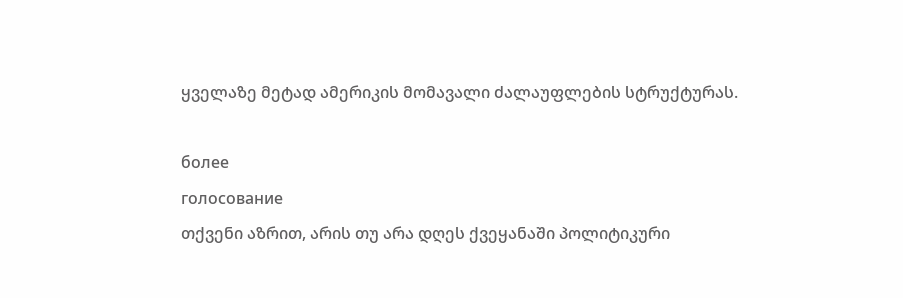ყველაზე მეტად ამერიკის მომავალი ძალაუფლების სტრუქტურას.

более
голосование
თქვენი აზრით, არის თუ არა დღეს ქვეყანაში პოლიტიკური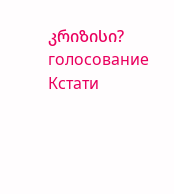კრიზისი?
голосование
Кстати